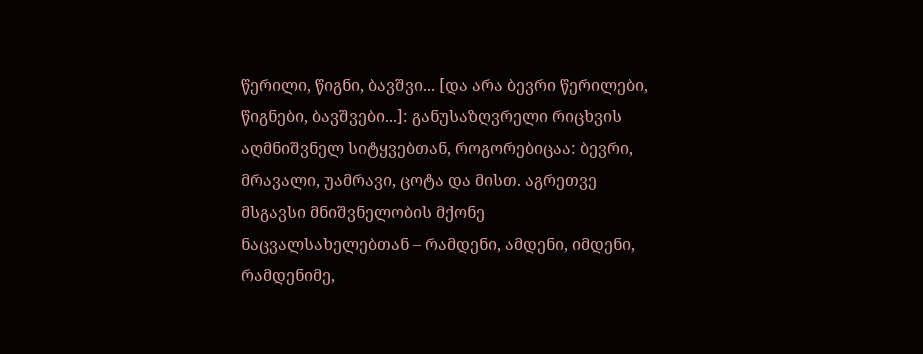წერილი, წიგნი, ბავშვი... [და არა ბევრი წერილები, წიგნები, ბავშვები...]: განუსაზღვრელი რიცხვის აღმნიშვნელ სიტყვებთან, როგორებიცაა: ბევრი, მრავალი, უამრავი, ცოტა და მისთ. აგრეთვე მსგავსი მნიშვნელობის მქონე ნაცვალსახელებთან – რამდენი, ამდენი, იმდენი, რამდენიმე,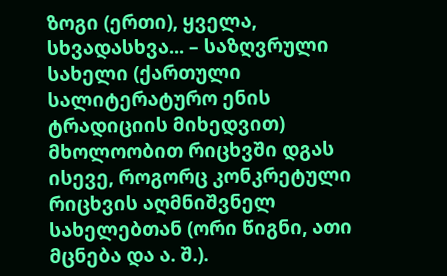ზოგი (ერთი), ყველა, სხვადასხვა... – საზღვრული სახელი (ქართული სალიტერატურო ენის ტრადიციის მიხედვით) მხოლოობით რიცხვში დგას ისევე, როგორც კონკრეტული რიცხვის აღმნიშვნელ სახელებთან (ორი წიგნი, ათი მცნება და ა. შ.).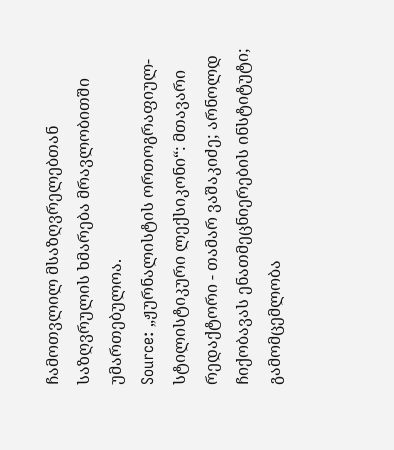ჩამოთვლილ მსაზღვრელებთან საზღვრულის ხმარება მრავლობითში უმართებულოა.
Source: „ჟურნალისტის ორთოგრაფიულ-სტილისტიკური ლექსიკონი“: მთავარი რედაქტორი - თამარ ვაშაკიძე; არნოლდ ჩიქობავას ენათმეცნიერების ინსტიტუტი; გამომცემლობა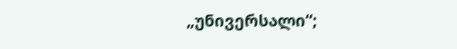„უნივერსალი“;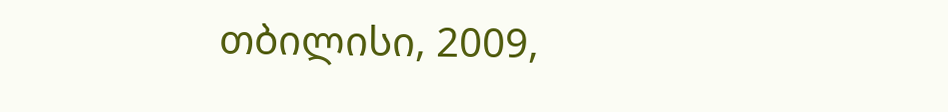თბილისი, 2009,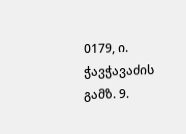0179, ი. ჭავჭავაძის გამზ. 9.